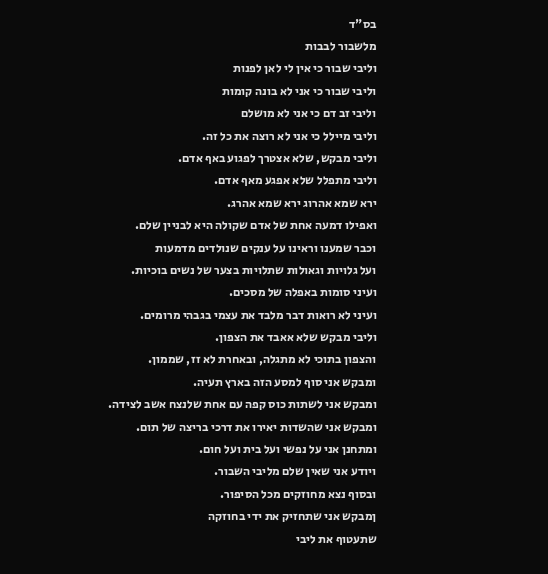בס"ד
מלשבור לבבות
וליבי שבור כי אין לי לאן לפנות
וליבי שבור כי אני לא בונה קומות
וליבי זב דם כי אני לא מושלם
וליבי מיילל כי אני לא רוצה את כל זה.
וליבי מבקש, שלא אצטרך לפגוע באף אדם.
וליבי מתפלל שלא אפגע מאף אדם.
ירא שמא אהרוג ירא שמא אהרג.
ואפילו דמעה אחת של אדם שקולה היא לבניין שלם.
וכבר שמענו וראינו על ענקים שנולדים מדמעות
ועל גלויות וגאולות שתלויות בצער של נשים בוכיות.
ועיני סומות באפלה של מסכים.
ועיני לא רואות דבר מלבד את עצמי בגבהי מרומים.
וליבי מבקש שלא אאבד את הצפון.
והצפון בתוכי לא מתגלה, ובאחרת לא זז, שממון.
ומבקש אני סוף למסע הזה בארץ תעיה.
ומבקש אני לשתות כוס קפה עם אחת שלנצח אשב לצידה.
ומבקש אני שהשדות יאירו את דרכי בריצה של תום.
ומתחנן אני על נפשי ועל בית ועל חום.
ויודע אני שאין שלם מליבי השבור.
ובסוף נצא מחוזקים מכל הסיפור.
ןמבקש אני שתחזיק את ידי בחוזקה
שתעטוף את ליבי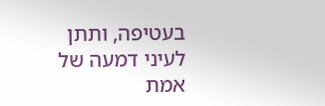בעטיפה, ותתן לעיני דמעה של אמת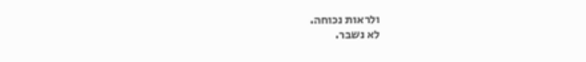ולראות נכוחה.
לא נשבר.